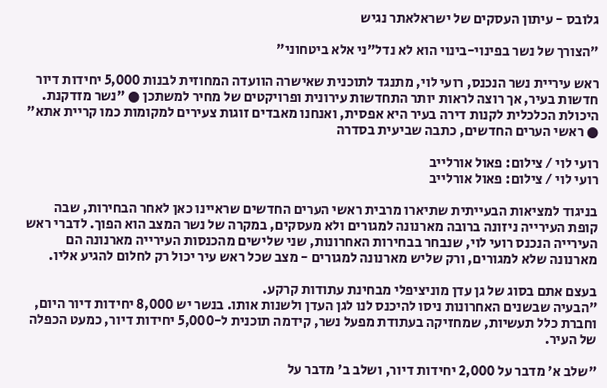גלובס - עיתון העסקים של ישראלאתר נגיש

"הצורך של נשר בפינוי-בינוי הוא לא נדל"ני אלא ביטחוני"

ראש עיריית נשר הנכנס, רועי לוי, מתנגד לתוכנית שאישרה הוועדה המחוזית לבנות 5,000 יחידות דיור חדשות בעיר, אך רוצה לראות יותר התחדשות עירונית ופרויקטים של מחיר למשתכן ● "נשר מזדקנת. היכולת הכלכלית לקנות דירה בעיר היא אפסית, ואנחנו מאבדים זוגות צעירים למקומות כמו קריית אתא" ● ראשי הערים החדשים, כתבה שביעית בסדרה

רועי לוי / צילום: פאול אורלייב
רועי לוי / צילום: פאול אורלייב

בניגוד למציאות הבעייתית שתיארו מרבית ראשי הערים החדשים שראיינו כאן לאחר הבחירות, שבה קופת העירייה ניזונה ברובה מארנונה למגורים ולא מעסקים, במקרה של נשר המצב הוא הפוך. לדברי ראש העירייה הנכנס רועי לוי, שנבחר בבחירות האחרונות, שני שלישים מהכנסות העירייה מארנונה הם מארנונה שלא למגורים, ורק שליש מארנונה למגורים - מצב שכל ראש עיר יכול רק לחלום להגיע אליו.

בעצם אתם בסוג של גן עדן מוניציפלי מבחינת עתודות קרקע.
"הבעיה שבשנים האחרונות ניסו להיכנס לנו לגן העדן ולשנות אותו. בנשר יש 8,000 יחידות דיור היום, וחברת כלל תעשיות, שמחזיקה בעתודת מפעל נשר, קידמה תוכנית ל-5,000 יחידות דיור, כמעט הכפלה של העיר.

"שלב א' מדבר על 2,000 יחידות דיור, ושלב ב' מדבר על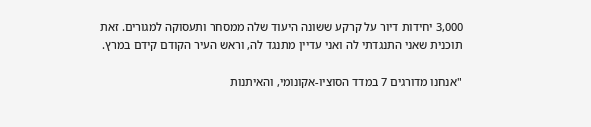3,000 יחידות דיור על קרקע ששונה היעוד שלה ממסחר ותעסוקה למגורים. זאת תוכנית שאני התנגדתי לה ואני עדיין מתנגד לה, וראש העיר הקודם קידם במרץ.

"אנחנו מדורגים 7 במדד הסוציו-אקונומי, והאיתנות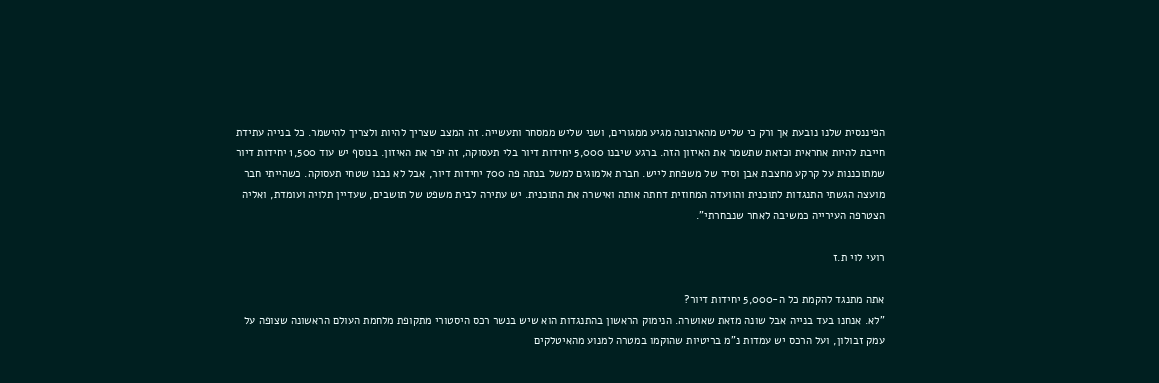הפיננסית שלנו נובעת אך ורק כי שליש מהארנונה מגיע ממגורים, ושני שליש ממסחר ותעשייה. זה המצב שצריך להיות ולצריך להישמר. כל בנייה עתידת חייבת להיות אחראית וכזאת שתשמר את האיזון הזה. ברגע שיבנו 5,000 יחידות דיור בלי תעסוקה, זה יפר את האיזון. בנוסף יש עוד 1,500 יחידות דיור שמתוכננות על קרקע מחצבת אבן וסיד של משפחת לייש. חברת אלמוגים למשל בנתה פה 700 יחידות דיור, אבל לא נבנו שטחי תעסוקה. כשהייתי חבר מועצה הגשתי התנגדות לתוכנית והוועדה המחוזית דחתה אותה ואישרה את התוכנית. יש עתירה לבית משפט של תושבים, שעדיין תלויה ועומדת, ואליה הצטרפה העירייה כמשיבה לאחר שנבחרתי".

רועי לוי ת.ז

אתה מתנגד להקמת כל ה-5,000 יחידות דיור?
"לא. אנחנו בעד בנייה אבל שונה מזאת שאושרה. הנימוק הראשון בהתנגדות הוא שיש בנשר רכס היסטורי מתקופת מלחמת העולם הראשונה שצופה על עמק זבולון, ועל הרכס יש עמדות נ"מ בריטיות שהוקמו במטרה למנוע מהאיטלקים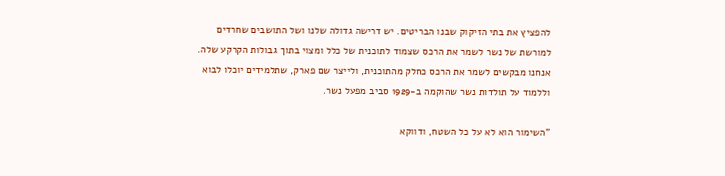להפציץ את בתי הזיקוק שבנו הבריטים. יש דרישה גדולה שלנו ושל התושבים שחרדים למורשת של נשר לשמר את הרכס שצמוד לתוכנית של כלל ומצוי בתוך גבולות הקרקע שלה. אנחנו מבקשים לשמר את הרכס כחלק מהתוכנית, ולייצר שם פארק, שתלמידים יוכלו לבוא וללמוד על תולדות נשר שהוקמה ב-1929 סביב מפעל נשר.

"השימור הוא לא על כל השטח, ודווקא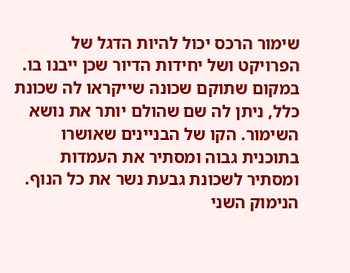שימור הרכס יכול להיות הדגל של הפרויקט ושל יחידות הדיור שכן ייבנו בו. במקום שתוקם שכונה שייקראו לה שכונת כלל, ניתן לה שם שהולם יותר את נושא השימור. הקו של הבניינים שאושרו בתוכנית גבוה ומסתיר את העמדות ומסתיר לשכונת גבעת נשר את כל הנוף. הנימוק השני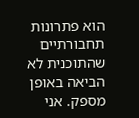הוא פתרונות תחבורתיים שהתוכנית לא הביאה באופן מספק. אני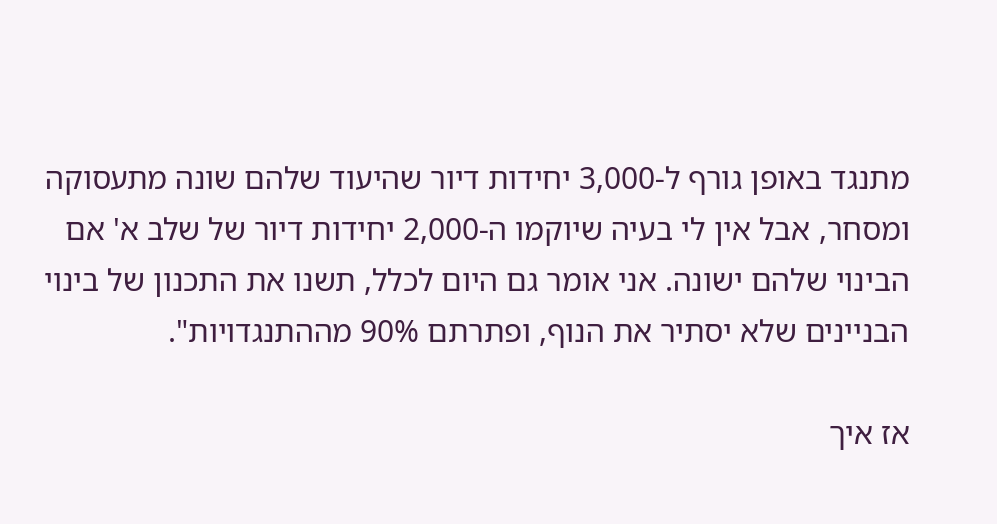מתנגד באופן גורף ל-3,000 יחידות דיור שהיעוד שלהם שונה מתעסוקה ומסחר, אבל אין לי בעיה שיוקמו ה-2,000 יחידות דיור של שלב א' אם הבינוי שלהם ישונה. אני אומר גם היום לכלל, תשנו את התכנון של בינוי הבניינים שלא יסתיר את הנוף, ופתרתם 90% מההתנגדויות".

אז איך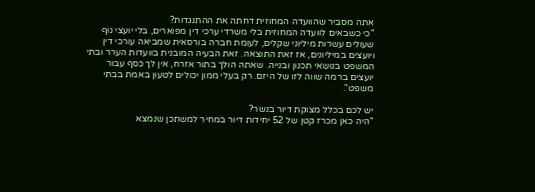אתה מסביר שהוועדה המחוזית דחתה את ההתנגדות?
"כי כשבאים לוועדה המחוזית בלי משרדי ערכי דין מפוארים, בלי יועצי נוף שעולים עשרות מיליוני שקלים, לעומת חברה בורסאית שמביאה עורכי דין ויועצים במיליונים, אז זאת התוצאה. זאת הבעיה המובנית בוועדות הערר ובתי המשפט בנושאי תכנון ובנייה. שאתה הולך בתור אזרח, אין לך כסף עבור יועצים ברמה שווה לזו של היזם. רק בעלי ממון יכולים לטעון באמת בבתי משפט".

יש לכם בכלל מצוקת דיור בנשר?
"היה כאן מכרז קטן של 52 יחידות דיור במחיר למשתכן שנמצא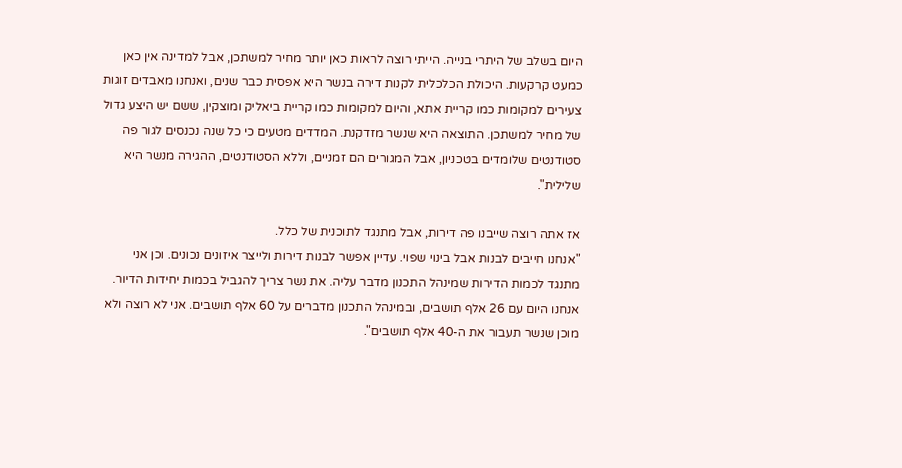היום בשלב של היתרי בנייה. הייתי רוצה לראות כאן יותר מחיר למשתכן, אבל למדינה אין כאן כמעט קרקעות. היכולת הכלכלית לקנות דירה בנשר היא אפסית כבר שנים, ואנחנו מאבדים זוגות צעירים למקומות כמו קריית אתא, והיום למקומות כמו קריית ביאליק ומוצקין, ששם יש היצע גדול של מחיר למשתכן. התוצאה היא שנשר מזדקנת. המדדים מטעים כי כל שנה נכנסים לגור פה סטודנטים שלומדים בטכניון, אבל המגורים הם זמניים, וללא הסטודנטים, ההגירה מנשר היא שלילית".

אז אתה רוצה שייבנו פה דירות, אבל מתנגד לתוכנית של כלל.
"אנחנו חייבים לבנות אבל בינוי שפוי. עדיין אפשר לבנות דירות ולייצר איזונים נכונים. וכן אני מתנגד לכמות הדירות שמינהל התכנון מדבר עליה. את נשר צריך להגביל בכמות יחידות הדיור. אנחנו היום עם 26 אלף תושבים, ובמינהל התכנון מדברים על 60 אלף תושבים. אני לא רוצה ולא מוכן שנשר תעבור את ה-40 אלף תושבים".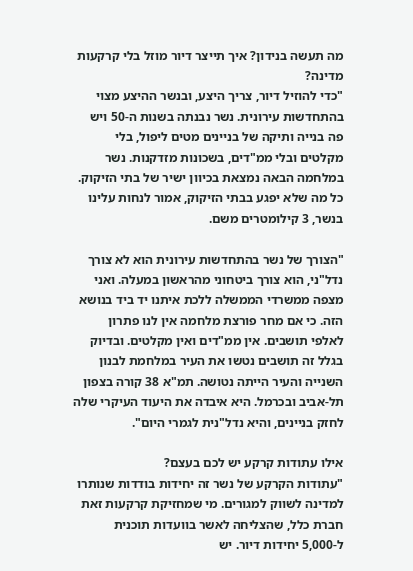מה תעשה בנידון? איך תייצר דיור מוזל בלי קרקעות מדינה?
"כדי להוזיל דיור, צריך היצע, ובנשר ההיצע מצוי בהתחדשות עירונית. נשר נבנתה בשנות ה-50 ויש פה בנייה ותיקה של בניינים מטים ליפול, בלי מקלטים ובלי ממ"דים, בשכונות מזדקנות. נשר במלחמה הבאה נמצאת בכיוון ישיר של בתי הזיקוק. כל מה שלא יפגע בבתי הזיקוק, אמור לנחות עלינו בנשר, 3 קילומטרים משם.

"הצורך של נשר בהתחדשות עירונית הוא לא צורך נדל"ני, הוא צורך ביטחוני מהראשון במעלה. ואני מצפה ממשרדי הממשלה ללכת איתנו יד ביד בנושא הזה. כי אם מחר פורצת מלחמה אין לנו פתרון לאלפי תושבים. אין ממ"דים ואין מקלטים. ובדיוק בגלל זה תושבים נטשו את העיר במלחמת לבנון השנייה והעיר הייתה נטושה. תמ"א 38 קורה בצפון תל-אביב ובכרמל. היא איבדה את היעוד העיקרי שלה לחזק בניינים, והיא נדל"נית לגמרי היום".

אילו עתודות קרקע יש לכם בעצם?
"עתודות הקרקע של נשר זה יחידות בודדות שנותרו למדינה לשווק למגורים. מי שמחזיקת קרקעות זאת חברת כלל, שהצליחה לאשר בוועדות תוכנית ל-5,000 יחידות דיור. יש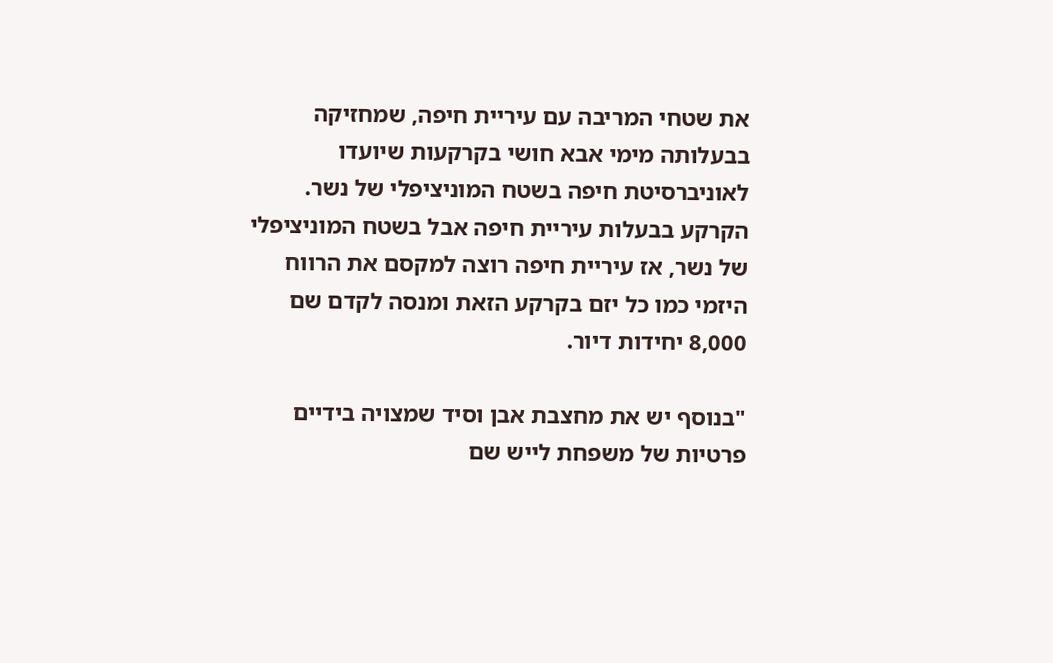את שטחי המריבה עם עיריית חיפה, שמחזיקה בבעלותה מימי אבא חושי בקרקעות שיועדו לאוניברסיטת חיפה בשטח המוניציפלי של נשר. הקרקע בבעלות עיריית חיפה אבל בשטח המוניציפלי של נשר, אז עיריית חיפה רוצה למקסם את הרווח היזמי כמו כל יזם בקרקע הזאת ומנסה לקדם שם 8,000 יחידות דיור.

"בנוסף יש את מחצבת אבן וסיד שמצויה בידיים פרטיות של משפחת לייש שם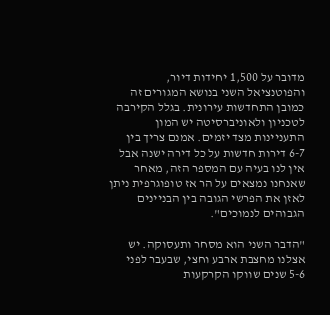מדובר על 1,500 יחידות דיור, והפוטנציאל השני בנושא המגורים זה כמובן התחדשות עירונית. בגלל הקירבה לטכניון ולאוניברסיטה יש המון התעניינות מצד יזמים. אמנם צריך בין 6-7 דירות חדשות על כל דירה ישנה אבל אין לנו בעיה עם המספר הזה, מאחר שאנחנו נמצאים על הר אז טופוגרפית ניתן לאזן את הפרשי הגובה בין הבניינים הגבוהים לנמוכים".

"הדבר השני הוא מסחר ותעסוקה. יש אצלנו מחצבת ארבע וחצי, שבעבר לפני 5-6 שנים שווקו הקרקעות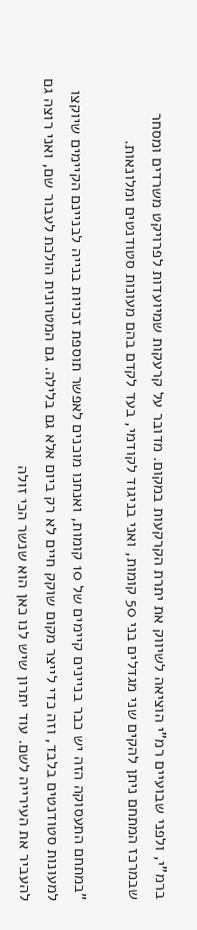ברמ"י, ולפני שבועיים רמ"י הוציאה לשיווק את יתרת הקרקעות במקום. מדובר על קרעקות שמיועדות לפרויקט משרדים ומסחר שבמרכז המתחם ניתן להקים שני מגדלים בני 50 קומות, ואני בניגוד לקודמי, בעד לקדם בהם מעונות סטודנטים ומלונאות.

"במתחם התעסוקה הזה יש כבר בניינים קיימים של 10 קומות, ואנחנו מוכנים לאפשר תוספת זכויות בנייה לבניינם הקיימים שיוקצו למעונות סטודנטים בלבד, וזה כדי לייצר מקום שוקק חיים לא רק ביום אלא גם בלילה. גם המטרונית הולכת לעבור שם, ואני רוצה גם להעביר את העירייה לשם. עוד יתרון שיש לנו כאן הוא שנשר הכי זולה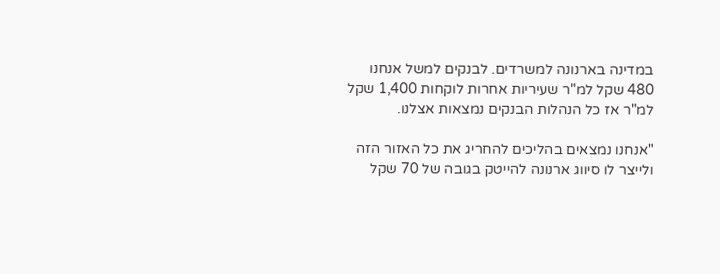במדינה בארנונה למשרדים. לבנקים למשל אנחנו 480 שקל למ"ר שעיריות אחרות לוקחות 1,400 שקל למ"ר אז כל הנהלות הבנקים נמצאות אצלנו.

"אנחנו נמצאים בהליכים להחריג את כל האזור הזה ולייצר לו סיווג ארנונה להייטק בגובה של 70 שקל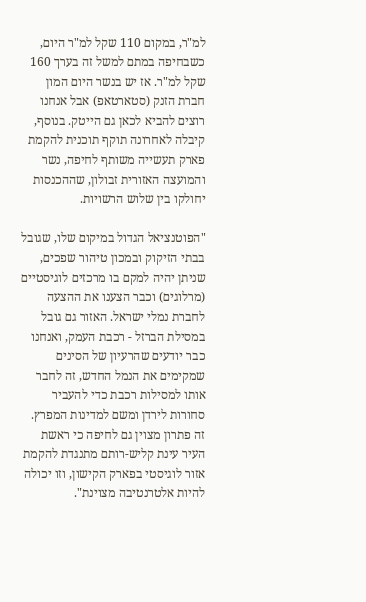למ"ר, במקום 110 שקל למ"ר היום, כשבחיפה במתם למשל זה בערך 160 שקל למ"ר. אז יש בנשר היום המון חברת הזנק (סטארטאפ) אבל אנחנו רוצים להביא לכאן גם הייטק. בנוסף, קיבלה לאחרונה תוקף תוכנית להקמת פארק תעשייה משותף לחיפה, נשר והמועצה האזורית זבולון, שההכנסות יחולקו בין שלוש הרשויות.

"הפוטנציאל הגדול במיקום שלו, שגובל בבתי הזיקוק ובמכון טיהור שפכים, שניתן יהיה למקם בו מרכזים לוגיסטיים (מרלוגים) וכבר הצענו את ההצעה לחברת נמלי ישראל. האזור גם גובל במסילת הברזל - רכבת העמק, ואנחנו כבר יודעים שהרעיון של הסינים שמקימים את הנמל החדש, זה לחבר אותו למסילות רכבת כדי להעביר סחורות לירדן ומשם למדינות המפרץ. זה פתרון מצוין גם לחיפה כי ראשת העיר עינת קליש-רותם מתנגדת להקמת אזור לוגיסטי בפארק הקישון, וזו יכולה להיות אלטרנטיבה מצוינת".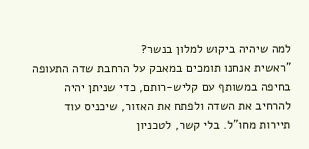למה שיהיה ביקוש למלון בנשר?
"ראשית אנחנו תומכים במאבק על הרחבת שדה התעופה בחיפה במשותף עם קליש-רותם, כדי שניתן יהיה להרחיב את השדה ולפתח את האזור, שיכניס עוד תיירות מחו"ל. בלי קשר, לטכניון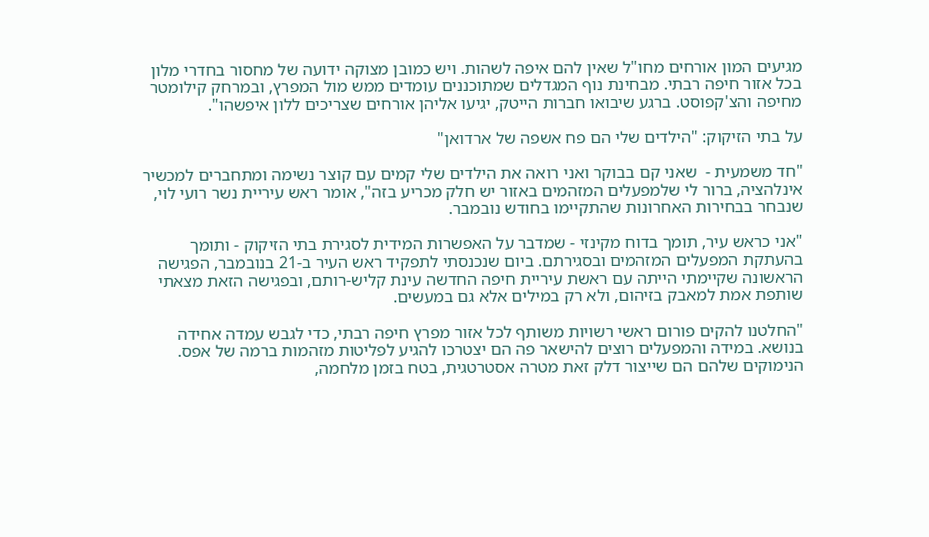מגיעים המון אורחים מחו"ל שאין להם איפה לשהות. ויש כמובן מצוקה ידועה של מחסור בחדרי מלון בכל אזור חיפה רבתי. מבחינת נוף המגדלים שמתוכננים עומדים ממש מול המפרץ, ובמרחק קילומטר מחיפה והצ'קפוסט. ברגע שיבואו חברות הייטק, יגיעו אליהן אורחים שצריכים ללון איפשהו".

על בתי הזיקוק: "הילדים שלי הם פח אשפה של ארדואן"

"חד משמעית -  שאני קם בבוקר ואני רואה את הילדים שלי קמים עם קוצר נשימה ומתחברים למכשיר אינלהציה, ברור לי שלמפעלים המזהמים באזור יש חלק מכריע בזה", אומר ראש עיריית נשר רועי לוי, שנבחר בבחירות האחרונות שהתקיימו בחודש נובמבר.

"אני כראש עיר, תומך בדוח מקינזי - שמדבר על האפשרות המידית לסגירת בתי הזיקוק - ותומך בהעתקת המפעלים המזהמים ובסגירתם. ביום שנכנסתי לתפקיד ראש העיר ב-21 בנובמבר, הפגישה הראשונה שקיימתי הייתה עם ראשת עיריית חיפה החדשה עינת קליש-רותם, ובפגישה הזאת מצאתי שותפת אמת למאבק בזיהום, ולא רק במילים אלא גם במעשים.

"החלטנו להקים פורום ראשי רשויות משותף לכל אזור מפרץ חיפה רבתי, כדי לגבש עמדה אחידה בנושא. במידה והמפעלים רוצים להישאר פה הם יצטרכו להגיע לפליטות מזהמות ברמה של אפס. הנימוקים שלהם הם שייצור דלק זאת מטרה אסטרטגית, בטח בזמן מלחמה,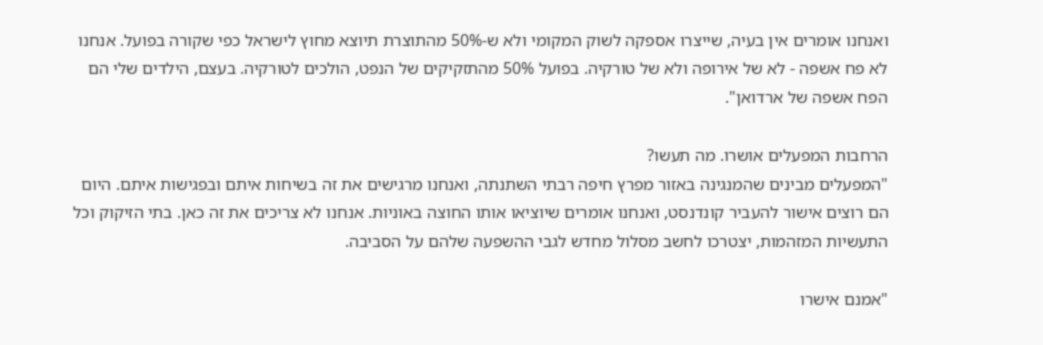ואנחנו אומרים אין בעיה, שייצרו אספקה לשוק המקומי ולא ש-50% מהתוצרת תיוצא מחוץ לישראל כפי שקורה בפועל. אנחנו לא פח אשפה - לא של אירופה ולא של טורקיה. בפועל 50% מהתזקיקים של הנפט, הולכים לטורקיה. בעצם, הילדים שלי הם הפח אשפה של ארדואן".

הרחבות המפעלים אושרו. מה תעשו?
"המפעלים מבינים שהמנגינה באזור מפרץ חיפה רבתי השתנתה, ואנחנו מרגישים את זה בשיחות איתם ובפגישות איתם. היום הם רוצים אישור להעביר קונדנסט, ואנחנו אומרים שיוציאו אותו החוצה באוניות. אנחנו לא צריכים את זה כאן. בתי הזיקוק וכל התעשיות המזהמות, יצטרכו לחשב מסלול מחדש לגבי ההשפעה שלהם על הסביבה.

"אמנם אישרו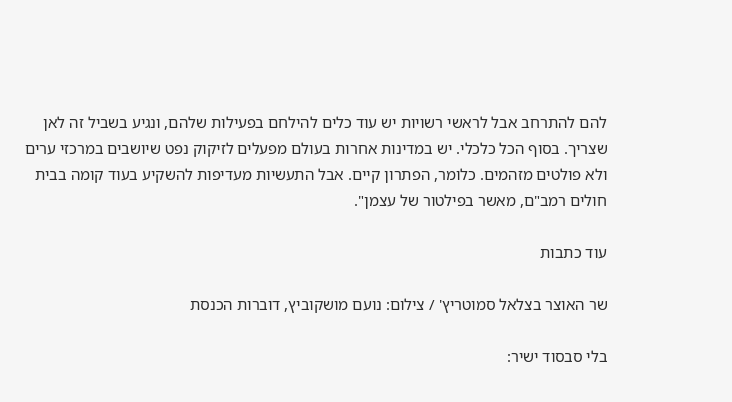להם להתרחב אבל לראשי רשויות יש עוד כלים להילחם בפעילות שלהם, ונגיע בשביל זה לאן שצריך. בסוף הכל כלכלי. יש במדינות אחרות בעולם מפעלים לזיקוק נפט שיושבים במרכזי ערים ולא פולטים מזהמים. כלומר, הפתרון קיים. אבל התעשיות מעדיפות להשקיע בעוד קומה בבית חולים רמב"ם, מאשר בפילטור של עצמן".

עוד כתבות

שר האוצר בצלאל סמוטריץ' / צילום: נועם מושקוביץ, דוברות הכנסת

בלי סבסוד ישיר: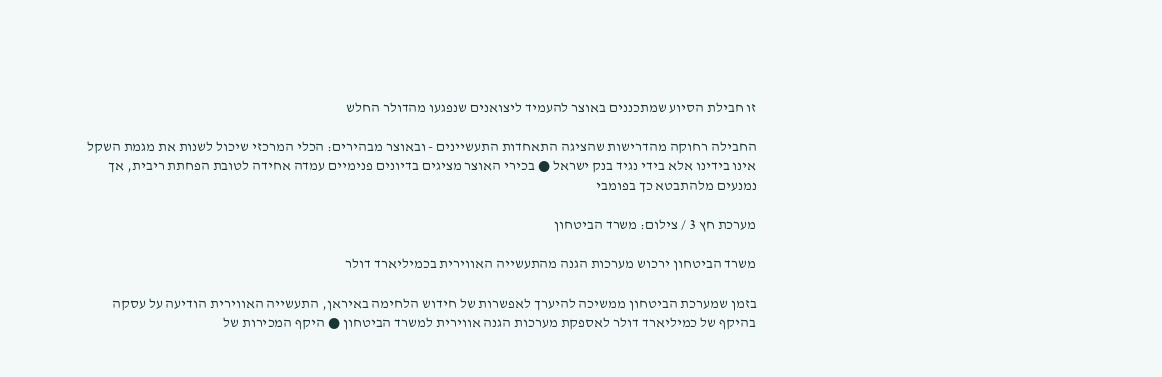זו חבילת הסיוע שמתכננים באוצר להעמיד ליצואנים שנפגעו מהדולר החלש

החבילה רחוקה מהדרישות שהציגה התאחדות התעשיינים - ובאוצר מבהירים: הכלי המרכזי שיכול לשנות את מגמת השקל אינו בידינו אלא בידי נגיד בנק ישראל ● בכירי האוצר מציגים בדיונים פנימיים עמדה אחידה לטובת הפחתת ריבית, אך נמנעים מלהתבטא כך בפומבי

מערכת חץ 3 / צילום: משרד הביטחון

משרד הביטחון ירכוש מערכות הגנה מהתעשייה האווירית בכמיליארד דולר

בזמן שמערכת הביטחון ממשיכה להיערך לאפשרות של חידוש הלחימה באיראן, התעשייה האווירית הודיעה על עסקה בהיקף של כמיליארד דולר לאספקת מערכות הגנה אווירית למשרד הביטחון ● היקף המכירות של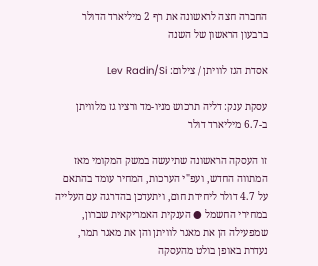החברה חצה לראשונה את רף 2 מיליארד הדולר ברבעון הראשון של השנה

אסדת הגז לוויתן / צילום: Lev Radin/Si

עסקת ענק: דליה תרכוש מניו-מד ורציו גז מלוויתן ב-6.7 מיליארד דולר

זו העסקה הראשונה שתיעשה במשק המקומי מאז המתווה החדש, ועפ"י הערכות, המחיר עומד בהתאם על 4.7 דולר ליחידת חום, ויתעדכן בהדרגה עם העלייה במחירי החשמל ● הענקית האמריקאית שברון, שמפעילה הן את מאגר לוויתן והן את מאגר תמר, נעדרת באופן בולט מהעסקה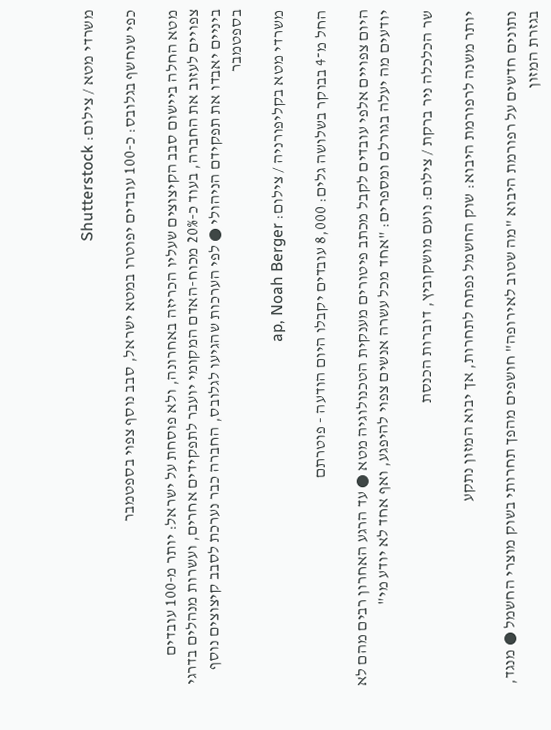משרדי מטא / צילום: Shutterstock

כפי שנחשף בגלובס: כ-100 עובדים יפוטרו במטא ישראל, סבב נוסף צפוי בספטמבר

מטא החלה ביישום סבב הקיצוצים שעליו הכריזה באחרונה, ולא פוסחת על ישראל: יותר מ-100 עובדים צפויים לעזוב את החברה, בעוד כ-20% מכוח-האדם המקומי יועבר לתפקידים אחרים, ועשרות מנהלים בדרגי ביניים יאבדו את תפקידם הניהולי ● לפי הערכות שהגיעו לגלובס, החברה כבר נערכת לסבב קיצוצים נוסף בספטמבר

משרדי מטא בקליפורניה / צילום: ap, Noah Berger

החל מ־4 בבוקר בשלושה גלים: 8,000 עובדים יקבלו היום הודעה - פוטרתם

היום צפויים אלפי עובדים לקבל מכתב פיטורים מענקית הטכנולוגיה מטא ● עד הרגע האחרון רבים מהם לא יודעים מה יעלה בגורלם ומספרים: "אחד מכל עשרה אנשים צפוי להיפגע, ואף אחד לא יודע מי"

שר הכלכלה ניר ברקת / צילום: נועם מושקוביץ, דוברות הכנסת

יותר משנה לרפורמת היבוא: שוק החשמל נפתח לתחרות, אך יבוא המזון נתקע

נתונים חדשים על רפורמת היבוא "מה שטוב לאירופה" חושפים מהפך תחרותי בשוק מוצרי החשמל ● מנגד, בגזרת המזון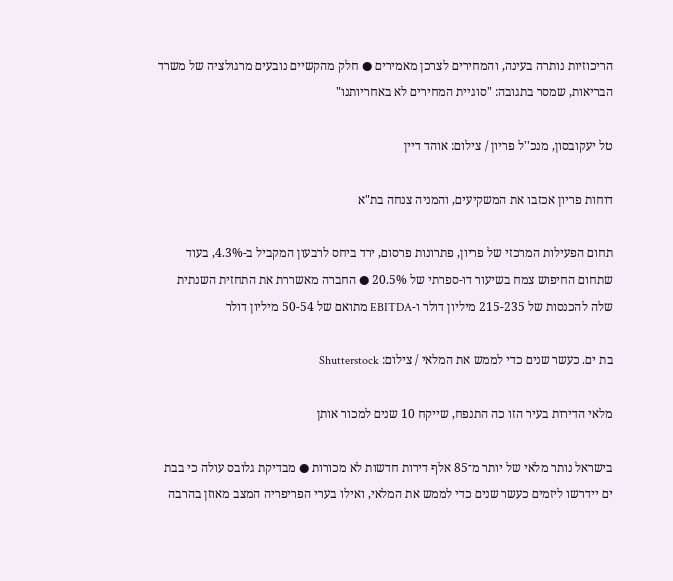הריכוזיות נותרה בעינה, והמחירים לצרכן מאמירים ● חלק מהקשיים נובעים מרגולציה של משרד הבריאות, שמסר בתגובה: "סוגיית המחירים לא באחריותנו"

טל יעקובסון, מנכ''ל פריון / צילום: אוהד דיין

דוחות פריון אכזבו את המשקיעים, והמניה צנחה בת"א

תחום הפעילות המרכזי של פריון, פתרונות פרסום, ירד ביחס לרבעון המקביל ב-4.3%, בעוד שתחום החיפוש צמח בשיעור דו-ספרתי של 20.5% ● החברה מאשררת את התחזית השנתית שלה להכנסות של 215-235 מיליון דולר ו-EBITDA מתואם של 50-54 מיליון דולר

בת ים. כעשר שנים כדי לממש את המלאי / צילום: Shutterstock

מלאי הדירות בעיר הזו כה התנפח, שייקח 10 שנים למכור אותן

בישראל נותר מלאי של יותר מ־85 אלף דירות חדשות לא מכורות ● מבדיקת גלובס עולה כי בבת ים יידרשו ליזמים כעשר שנים כדי לממש את המלאי, ואילו בערי הפריפריה המצב מאוזן בהרבה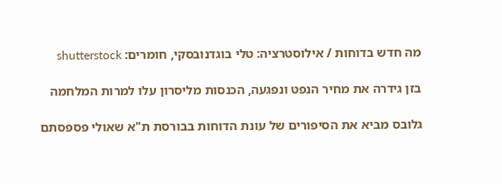מה חדש בדוחות / אילוסטרציה: טלי בוגדנובסקי, חומרים: shutterstock

בזן גידרה את מחיר הנפט ונפגעה, הכנסות מליסרון עלו למרות המלחמה

גלובס מביא את הסיפורים של עונת הדוחות בבורסת ת"א שאולי פספסתם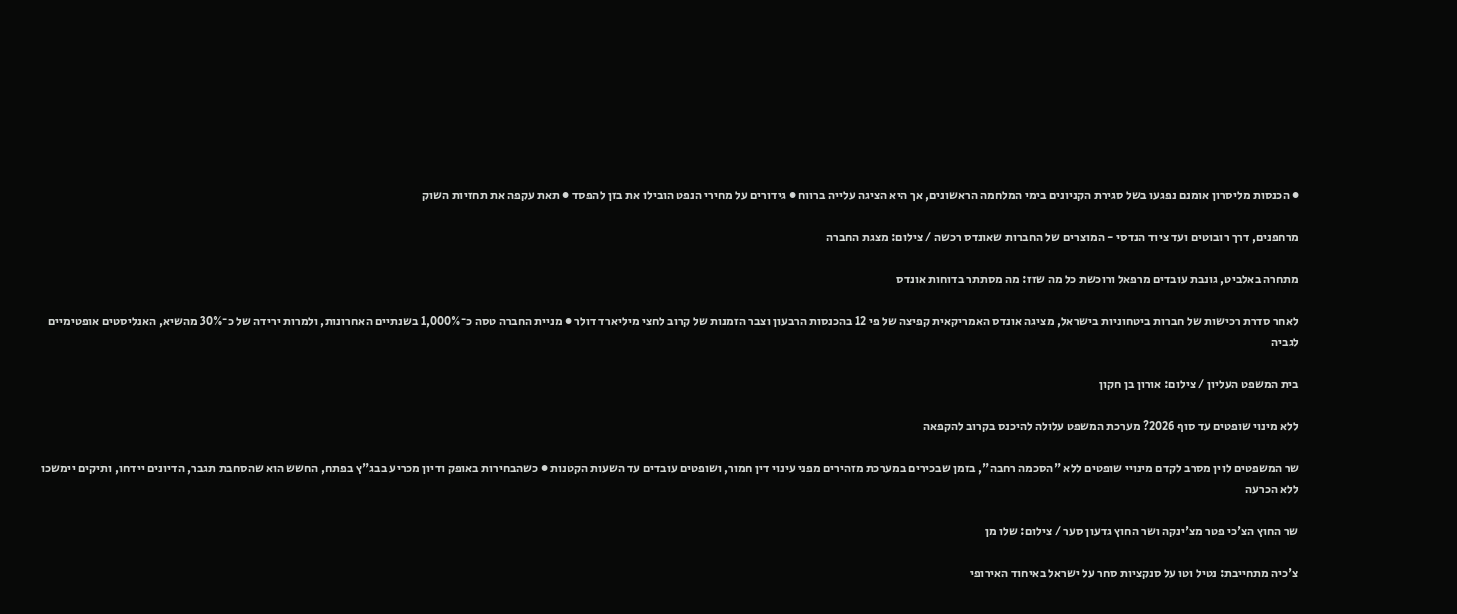● הכנסות מליסרון אומנם נפגעו בשל סגירת הקניונים בימי המלחמה הראשונים, אך היא הציגה עלייה ברווח ● גידורים על מחירי הנפט הובילו את בזן להפסד ● תאת עקפה את תחזיות השוק

מרחפנים, דרך רובוטים ועד ציוד הנדסי - המוצרים של החברות שאונדס רכשה / צילום: מצגת החברה

מתחרה באלביט, גונבת עובדים מרפאל ורוכשת כל מה שזז: מה מסתתר בדוחות אונדס

לאחר סדרת רכישות של חברות ביטחוניות בישראל, מציגה אונדס האמריקאית קפיצה של פי 12 בהכנסות הרבעון וצבר הזמנות של קרוב לחצי מיליארד דולר ● מניית החברה טסה כ־1,000% בשנתיים האחרונות, ולמרות ירידה של כ־30% מהשיא, האנליסטים אופטימיים לגביה

בית המשפט העליון / צילום: אורון בן חקון

ללא מינוי שופטים עד סוף 2026? מערכת המשפט עלולה להיכנס בקרוב להקפאה

שר המשפטים לוין מסרב לקדם מינויי שופטים ללא "הסכמה רחבה", בזמן שבכירים במערכת מזהירים מפני עינוי דין חמור, ושופטים עובדים עד השעות הקטנות ● כשהבחירות באופק ודיון מכריע בבג"ץ בפתח, החשש הוא שהסחבת תגבר, הדיונים יידחו, ותיקים יימשכו ללא הכרעה

שר החוץ הצ'כי פטר מצ'ינקה ושר החוץ גדעון סער / צילום: שלו מן

צ'כיה מתחייבת: נטיל וטו על סנקציות סחר על ישראל באיחוד האירופי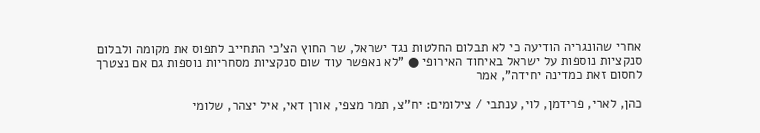אחרי שהונגריה הודיעה כי לא תבלום החלטות נגד ישראל, שר החוץ הצ'כי התחייב לתפוס את מקומה ולבלום סנקציות נוספות על ישראל באיחוד האירופי ● "לא נאפשר עוד שום סנקציות מסחריות נוספות גם אם נצטרך לחסום זאת כמדינה יחידה", אמר

כהן, לארי, פרידמן, לוי, ענתבי / צילומים: יח''צ, תמר מצפי, אורן דאי, איל יצהר, שלומי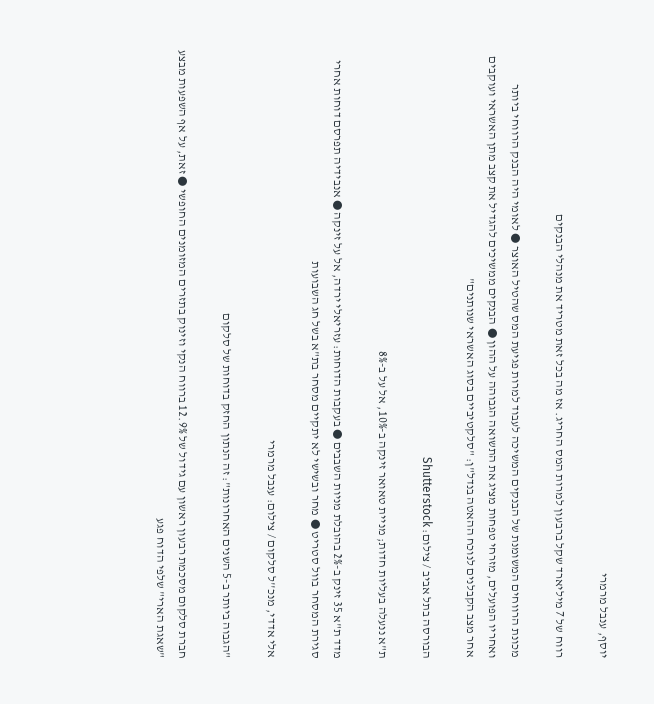יוסף, ענבל מרמרי

רווח של 7 מיליארד שקל ברבעון למרות המס החריג. אז מה בכל זאת מטריד את מנהלי הבנקים

מכונת הרווחים המשומנת של הבנקים המשיכה לעבוד למרות פגיעת המס שהטיל האוצר ● לאומי היה הבנק הרווחי ביותר ואחריו הפועלים, מזרחי טפחות מציג את התשואה הגבוהה על ההון ● הבנקים ממשיכים להגדיל את קצב מתן האשראי ועוקבים אחר מצב הקבלנים לנוכח ההאטה בנדל"ן: "סלקטיביים בסוג האשראי שנותנים"

הבורסה בתל אביב / צילום: Shutterstock

ת"א ננעלה בעליות חדות; מניית טאואר זינקה ב-10%, אל על ב-8%

מדד ת"א 35 זינק ב-2% בהובלת מניות השבבים ● בעקבות הדוחות: עזריאלי ירדה, אל על זינקה ● אנבידיה תפרסם דוחות אחרי סגירת המסחר בוול סטריט ● מחר ובשישי לא יתקיים מסחר בת"א בשל חג השבועות

אלי אדדי, מנכ''ל סלקום / צילום: ענבל מרמרי

"הגבוה ביותר ב-5 השנים האחרונות": זה הנתון החזק בדוחות של סלקום

חברת סלקום מסכמת רבעון ראשון עם גידול של 12.9% ברווח הנקי וזינוק בתזרים המזומנים החופשי ● זאת, על אף השפעות מבצע "שאגת הארי" שלפי הדוח פגע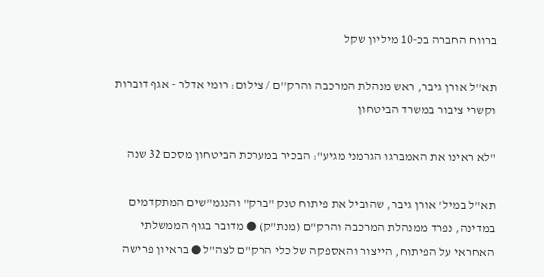ברווח החברה בכ-10 מיליון שקל

תא''ל אורן גיבר, ראש מנהלת המרכבה והרק''ם / צילום: רומי אדלר - אגף דוברות וקשרי ציבור במשרד הביטחון

"לא ראינו את האמברגו הגרמני מגיע": הבכיר במערכת הביטחון מסכם 32 שנה

תא"ל במיל' אורן גיבר, שהוביל את פיתוח טנק "ברק" והנגמ"שים המתקדמים במדינה, נפרד ממנהלת המרכבה והרק"ם (מנת"ק) ● מדובר בגוף הממשלתי האחראי על הפיתוח, הייצור והאספקה של כלי הרק"ם לצה"ל ● בראיון פרישה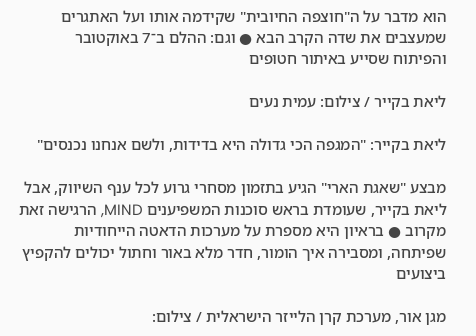הוא מדבר על ה"חוצפה החיובית" שקידמה אותו ועל האתגרים שמעצבים את שדה הקרב הבא ● וגם: ההלם ב־7 באוקטובר והפיתוח שסייע באיתור חטופים

ליאת בקייר / צילום: עמית נעים

ליאת בקייר: "המגפה הכי גדולה היא בדידות, ולשם אנחנו נכנסים"

מבצע "שאגת הארי" הגיע בתזמון מסחרי גרוע לכל ענף השיווק, אבל ליאת בקייר, שעומדת בראש סוכנות המשפיענים MIND, הרגישה זאת מקרוב ● בראיון היא מספרת על מערכות הדאטה הייחודיות שפיתחה, ומסבירה איך הומור, חדר מלא באור וחתול יכולים להקפיץ ביצועים

מגן אור, מערכת קרן הלייזר הישראלית / צילום: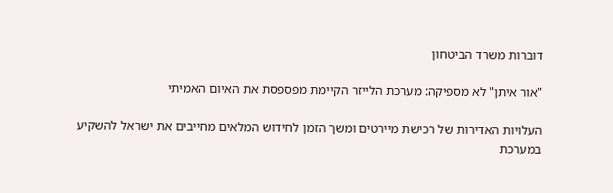דוברות משרד הביטחון

"אור איתן" לא מספיקה: מערכת הלייזר הקיימת מפספסת את האיום האמיתי

העלויות האדירות של רכישת מיירטים ומשך הזמן לחידוש המלאים מחייבים את ישראל להשקיע במערכת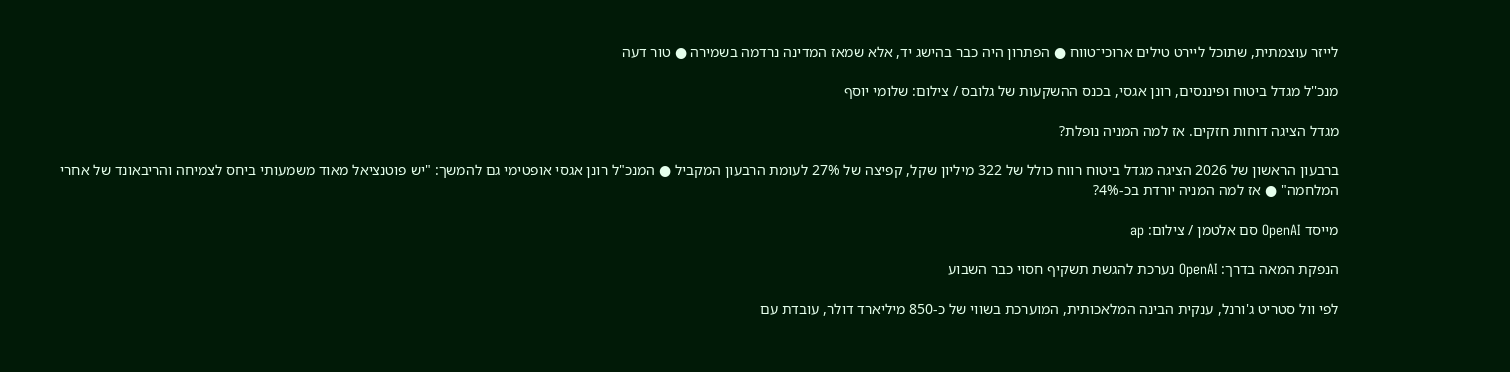לייזר עוצמתית, שתוכל ליירט טילים ארוכי־טווח ● הפתרון היה כבר בהישג יד, אלא שמאז המדינה נרדמה בשמירה ● טור דעה

מנכ''ל מגדל ביטוח ופיננסים, רונן אגסי, בכנס ההשקעות של גלובס / צילום: שלומי יוסף

מגדל הציגה דוחות חזקים. אז למה המניה נופלת?

ברבעון הראשון של 2026 הציגה מגדל ביטוח רווח כולל של 322 מיליון שקל, קפיצה של 27% לעומת הרבעון המקביל ● המנכ"ל רונן אגסי אופטימי גם להמשך: "יש פוטנציאל מאוד משמעותי ביחס לצמיחה והריבאונד של אחרי המלחמה" ● אז למה המניה יורדת בכ-4%?

מייסד OpenAI סם אלטמן / צילום: ap

הנפקת המאה בדרך: OpenAI נערכת להגשת תשקיף חסוי כבר השבוע

לפי וול סטריט ג'ורנל, ענקית הבינה המלאכותית, המוערכת בשווי של כ-850 מיליארד דולר, עובדת עם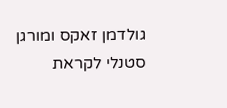גולדמן זאקס ומורגן סטנלי לקראת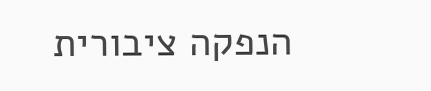הנפקה ציבורית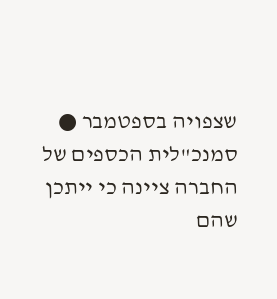שצפויה בספטמבר ● סמנכ"לית הכספים של החברה ציינה כי ייתכן שהם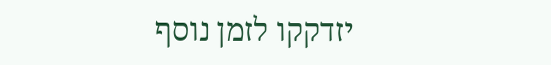יזדקקו לזמן נוסף